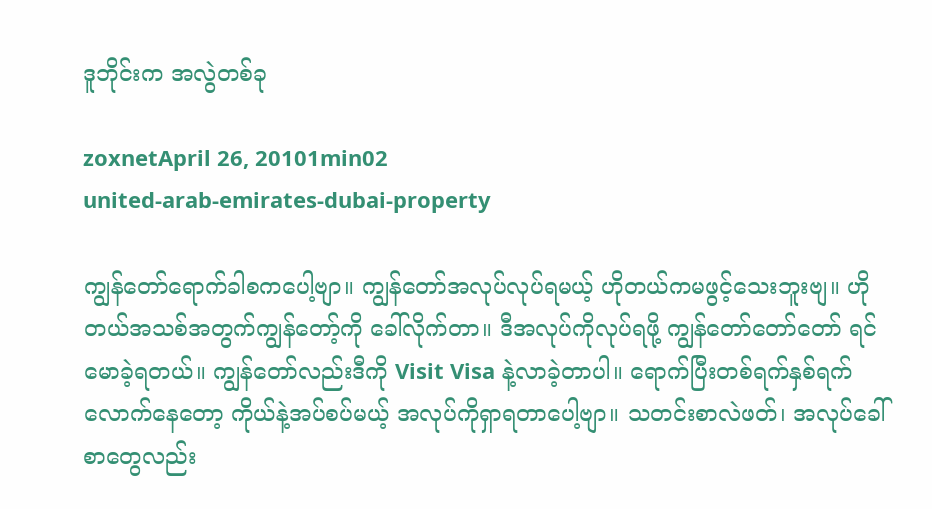ဒူဘိုင်းက အလွဲတစ်ခု

zoxnetApril 26, 20101min02
united-arab-emirates-dubai-property

ကျွန်တော်ရောက်ခါစကပေါ့ဗျာ။ ကျွန်တော်အလုပ်လုပ်ရမယ့် ဟိုတယ်ကမဖွင့်သေးဘူးဗျ။ ဟိုတယ်အသစ်အတွက်ကျွန်တော့်ကို ခေါ်လိုက်တာ။ ဒီအလုပ်ကိုလုပ်ရဖို့ ကျွန်တော်တော်တော် ရင်မောခဲ့ရတယ်။ ကျွန်တော်လည်းဒီကို Visit Visa နဲ့လာခဲ့တာပါ။ ရောက်ပြီးတစ်ရက်နှစ်ရက်လောက်နေတော့ ကိုယ်နဲ့အပ်စပ်မယ့် အလုပ်ကိုရှာရတာပေါ့ဗျာ။ သတင်းစာလဲဖတ်၊ အလုပ်ခေါ်စာတွေလည်း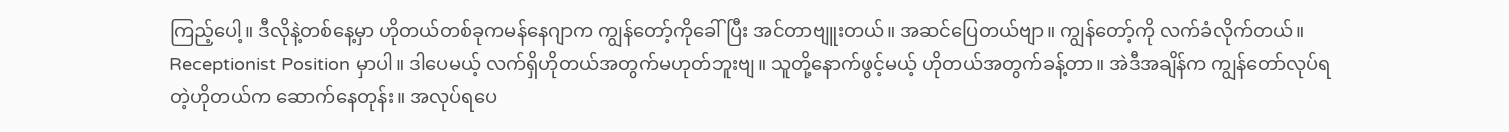ကြည့်ပေါ့။ ဒီလိုနဲ့တစ်နေ့မှာ ဟိုတယ်တစ်ခုကမန်နေဂျာက ကျွန်တော့်ကိုခေါ်ပြီး အင်တာဗျူးတယ်။ အဆင်ပြေတယ်ဗျာ။ ကျွန်တော့်ကို လက်ခံလိုက်တယ်။ Receptionist Position မှာပါ။ ဒါပေမယ့် လက်ရှိဟိုတယ်အတွက်မဟုတ်ဘူးဗျ။ သူတို့နောက်ဖွင့်မယ့် ဟိုတယ်အတွက်ခန့်တာ။ အဲဒီအချိန်က ကျွန်တော်လုပ်ရတဲ့ဟိုတယ်က ဆောက်နေတုန်း။ အလုပ်ရပေ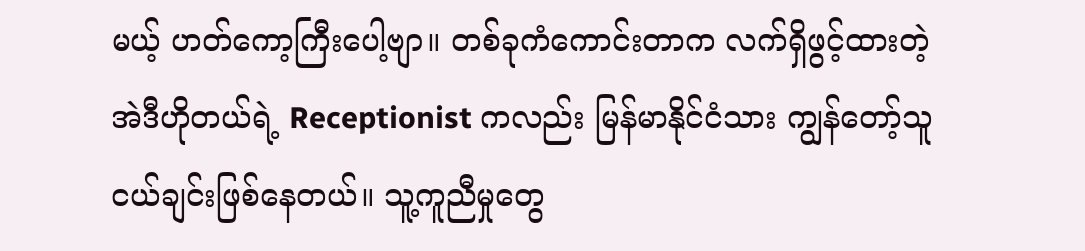မယ့် ဟတ်ကော့ကြီးပေါ့ဗျာ။ တစ်ခုကံကောင်းတာက လက်ရှိဖွင့်ထားတဲ့ အဲဒီဟိုတယ်ရဲ့ Receptionist ကလည်း မြန်မာနိုင်ငံသား ကျွန်တော့်သူငယ်ချင်းဖြစ်နေတယ်။ သူ့ကူညီမှုတွေ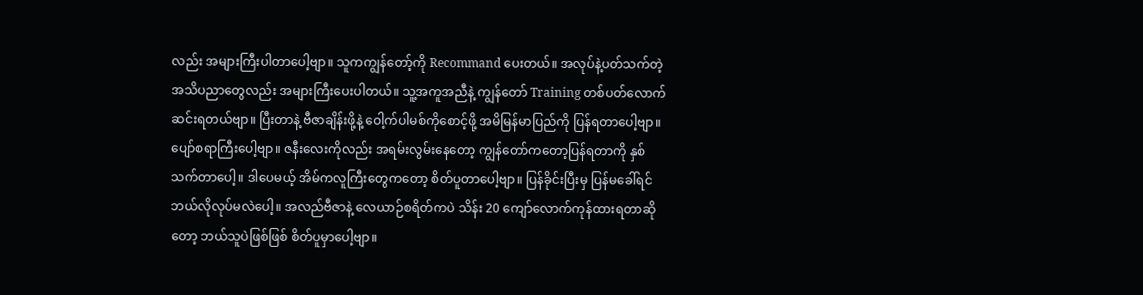လည်း အများကြီးပါတာပေါ့ဗျာ။ သူကကျွန်တော့်ကို Recommand ပေးတယ်။ အလုပ်နဲ့ပတ်သက်တဲ့ အသိပညာတွေလည်း အများကြီးပေးပါတယ်။ သူ့အကူအညီနဲ့ ကျွန်တော် Training တစ်ပတ်လောက်ဆင်းရတယ်ဗျာ။ ပြီးတာနဲ့ ဗီဇာချိန်းဖို့နဲ့ ဝေါ့က်ပါမစ်ကိုစောင့်ဖို့ အမိမြန်မာပြည်ကို ပြန်ရတာပေါ့ဗျာ။ ပျော်စရာကြီးပေါ့ဗျာ။ ဇနီးလေးကိုလည်း အရမ်းလွမ်းနေတော့ ကျွန်တော်ကတော့ပြန်ရတာကို နှစ်သက်တာပေါ့။ ဒါပေမယ့် အိမ်ကလူကြီးတွေကတော့ စိတ်ပူတာပေါ့ဗျာ။ ပြန်ခိုင်းပြီးမှ ပြန်မခေါ်ရင်ဘယ်လိုလုပ်မလဲပေါ့။ အလည်ဗီဇာနဲ့ လေယာဉ်စရိတ်ကပဲ သိန်း 20 ကျော်လောက်ကုန်ထားရတာဆိုတော့ ဘယ်သူပဲဖြစ်ဖြစ် စိတ်ပူမှာပေါ့ဗျာ။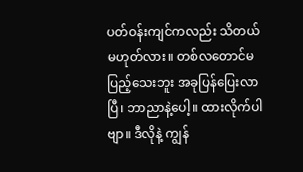ပတ်ဝန်းကျင်ကလည်း သိတယ်မဟုတ်လား။ တစ်လတောင်မပြည့်သေးဘူး အခုပြန်ပြေးလာပြီ၊ ဘာညာနဲ့ပေါ့။ ထားလိုက်ပါဗျာ။ ဒီလိုနဲ့ ကျွန်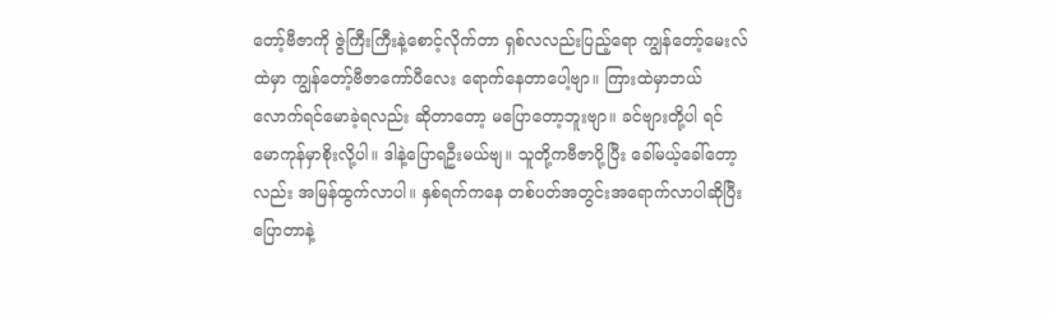တော့်ဗီဇာကို ဇွဲကြီးကြီးနဲ့စောင့်လိုက်တာ ရှစ်လလည်းပြည့်ရော ကျွန်တော့်မေးလ်ထဲမှာ ကျွန်တော့်ဗီဇာကော်ပီလေး ရောက်နေတာပေါ့ဗျာ။ ကြားထဲမှာဘယ်လောက်ရင်မောခဲ့ရလည်း ဆိုတာတော့ မပြောတော့ဘူးဗျာ။ ခင်ဗျားတို့ပါ ရင်မောကုန်မှာစိုးလို့ပါ။ ဒါနဲ့ပြောရဦးမယ်ဗျ။ သူတို့ကဗီဇာပို့ပြီး ခေါ်မယ့်ခေါ်တော့လည်း အမြန်ထွက်လာပါ။ နှစ်ရက်ကနေ တစ်ပတ်အတွင်းအရောက်လာပါဆိုပြီး ပြောတာနဲ့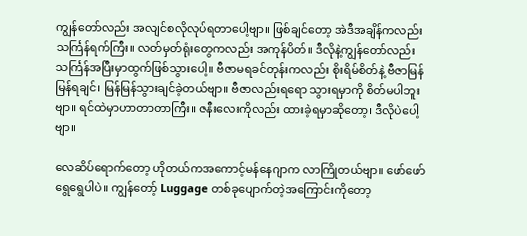ကျွန်တော်လည်း အလျင်စလိုလုပ်ရတာပေါ့ဗျာ။ ဖြစ်ချင်တော့ အဲဒီအချိန်ကလည်း သင်္ကြန်ရက်ကြီး။ လတ်မှတ်ရုံးတွေကလည်း အကုန်ပိတ်။ ဒီလိုနဲ့ကျွန်တော်လည်း သင်္ကြန်အပြီးမှာထွက်ဖြစ်သွားပေါ့။ ဗီဇာမရခင်တုန်းကလည်း စိုးရိမ်စိတ်နဲ့ ဗီဇာမြန်မြန်ရချင်၊ မြန်မြန်သွားချင်ခဲ့တယ်ဗျာ။ ဗီဇာလည်းရရော သွားရမှာကို စိတ်မပါဘူးဗျာ။ ရင်ထဲမှာဟာတာတာကြီး။ ဇနီးလေးကိုလည်း ထားခဲ့ရမှာဆိုတော့၊ ဒီလိုပဲပေါ့ဗျာ။

လေဆိပ်ရောက်တော့ ဟိုတယ်ကအကောင့်မန်နေဂျာက လာကြိုတယ်ဗျာ။ ဖော်ဖော်ရွေရွေပါပဲ။ ကျွန်တော့် Luggage တစ်ခုပျောက်တဲ့အကြောင်းကိုတော့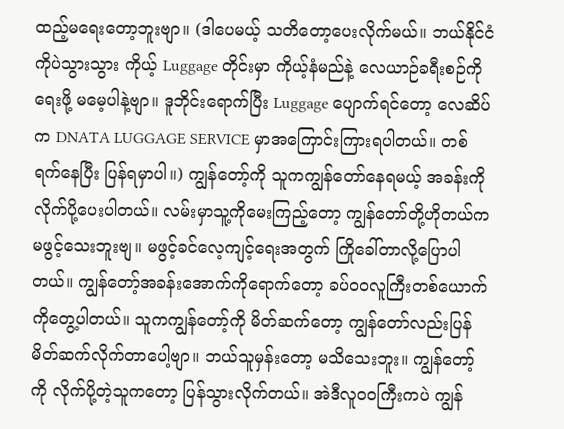ထည့်မရေးတော့ဘူးဗျာ။ (ဒါပေမယ့် သတိတော့ပေးလိုက်မယ်။ ဘယ်နိုင်ငံကိုပဲသွားသွား ကိုယ့် Luggage တိုင်းမှာ ကိုယ့်နံမည်နဲ့ လေယာဉ်ခရီးစဉ်ကိုရေးဖို့ မမေ့ပါနဲ့ဗျာ။ ဒူဘိုင်းရောက်ပြီး Luggage ပျောက်ရင်တော့ လေဆိပ်က DNATA LUGGAGE SERVICE မှာအကြောင်းကြားရပါတယ်။ တစ်ရက်နေပြီး ပြန်ရမှာပါ။) ကျွန်တော့်ကို သူကကျွန်တော်နေရမယ့် အခန်းကိုလိုက်ပို့ပေးပါတယ်။ လမ်းမှာသူ့ကိုမေးကြည့်တော့ ကျွန်တော်တို့ဟိုတယ်က မဖွင့်သေးဘူးဗျ။ မဖွင့်ခင်လေ့ကျင့်ရေးအတွက် ကြိုခေါ်တာလို့ပြောပါတယ်။ ကျွန်တော့်အခန်းအောက်ကိုရောက်တော့ ခပ်ဝဝလူကြီးတစ်ယောက်ကိုတွေ့ပါတယ်။ သူကကျွန်တော့်ကို မိတ်ဆက်တော့ ကျွန်တော်လည်းပြန်မိတ်ဆက်လိုက်တာပေါ့ဗျာ။ ဘယ်သူမှန်းတော့ မသိသေးဘူး။ ကျွန်တော့်ကို လိုက်ပို့တဲ့သူကတော့ ပြန်သွားလိုက်တယ်။ အဲဒီလူဝဝကြီးကပဲ ကျွန်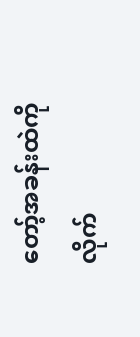တော့်အခန်းထဲကို လိုက်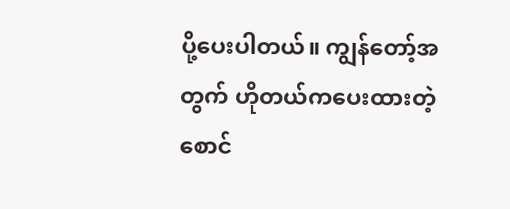ပို့ပေးပါတယ်။ ကျွန်တော့်အတွက် ဟိုတယ်ကပေးထားတဲ့ စောင်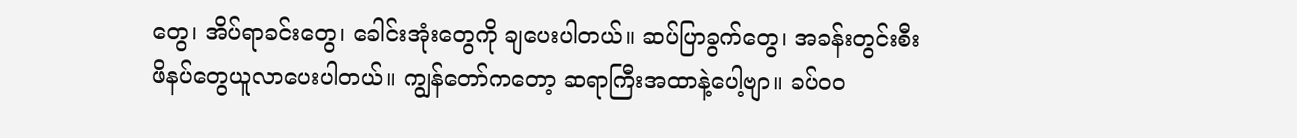တွေ၊ အိပ်ရာခင်းတွေ၊ ခေါင်းအုံးတွေကို ချပေးပါတယ်။ ဆပ်ပြာခွက်တွေ၊ အခန်းတွင်းစီးဖိနပ်တွေယူလာပေးပါတယ်။ ကျွန်တော်ကတော့ ဆရာကြီးအထာနဲ့ပေါ့ဗျာ။ ခပ်ဝဝ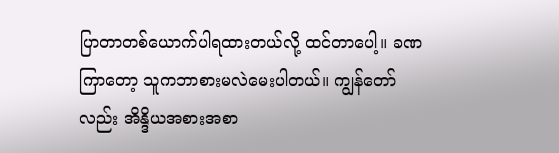ပြာတာတစ်ယောက်ပါရထားတယ်လို့ ထင်တာပေါ့။ ခဏကြာတော့ သူကဘာစားမလဲမေးပါတယ်။ ကျွန်တော်လည်း အိန္ဒိယအစားအစာ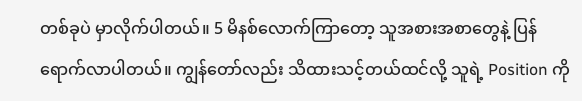တစ်ခုပဲ မှာလိုက်ပါတယ်။ 5 မိနစ်လောက်ကြာတော့ သူအစားအစာတွေနဲ့ ပြန်ရောက်လာပါတယ်။ ကျွန်တော်လည်း သိထားသင့်တယ်ထင်လို့ သူရဲ့ Position ကို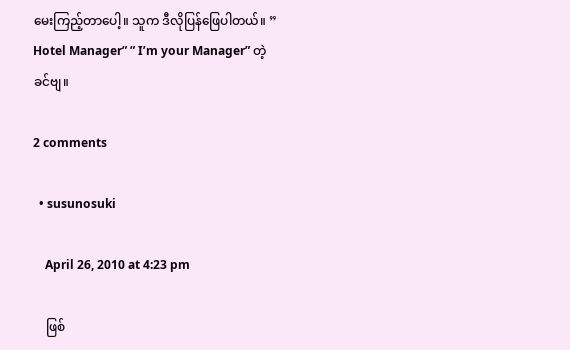မေးကြည့်တာပေါ့။ သူက ဒီလိုပြန်ဖြေပါတယ်။ ” Hotel Manager” ” I’m your Manager” တဲ့ခင်ဗျ။

2 comments

  • susunosuki

    April 26, 2010 at 4:23 pm

    ဖြစ်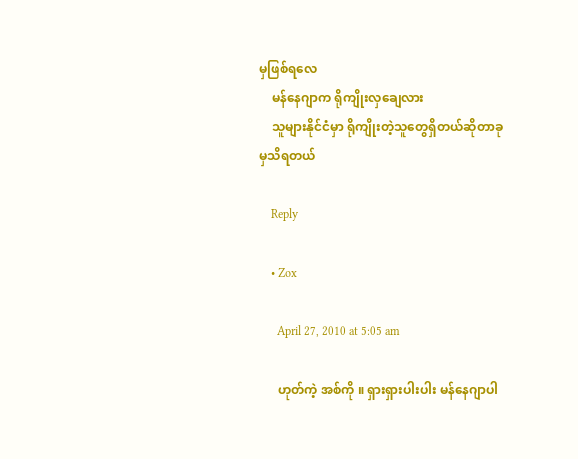မှဖြစ်ရလေ
    မန်နေဂျာက ရိုကျိုးလှချေလား
    သူများနိုင်ငံမှာ ရိုကျိုးတဲ့သူတွေရှိတယ်ဆိုတာခုမှသိရတယ်

    Reply

    • Zox

      April 27, 2010 at 5:05 am

      ဟုတ်ကဲ့ အစ်ကို ။ ရှားရှားပါးပါး မန်နေဂျာပါ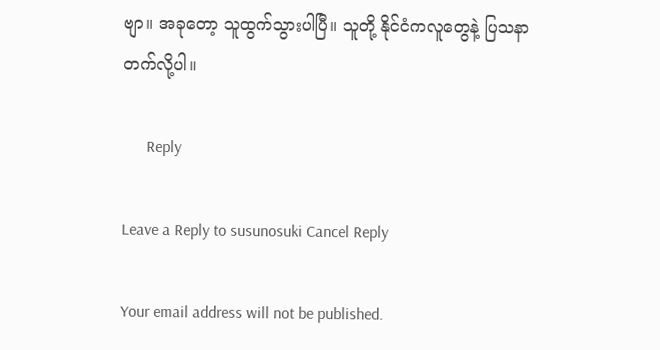ဗျာ။ အခုတော့ သူထွက်သွားပါပြီ။ သူတို့ နိုင်ငံကလူတွေနဲ့ ပြသနာတက်လို့ပါ။

      Reply

Leave a Reply to susunosuki Cancel Reply

Your email address will not be published.